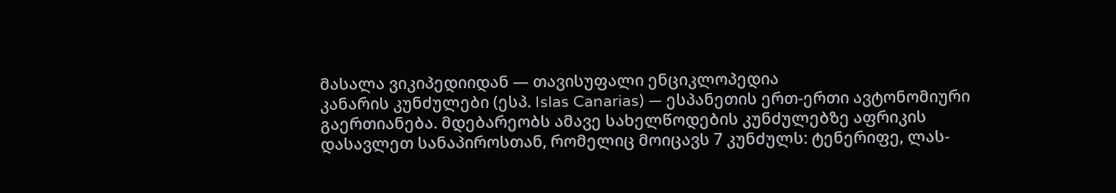მასალა ვიკიპედიიდან — თავისუფალი ენციკლოპედია
კანარის კუნძულები (ესპ. Islas Canarias) — ესპანეთის ერთ-ერთი ავტონომიური გაერთიანება. მდებარეობს ამავე სახელწოდების კუნძულებზე აფრიკის დასავლეთ სანაპიროსთან, რომელიც მოიცავს 7 კუნძულს: ტენერიფე, ლას-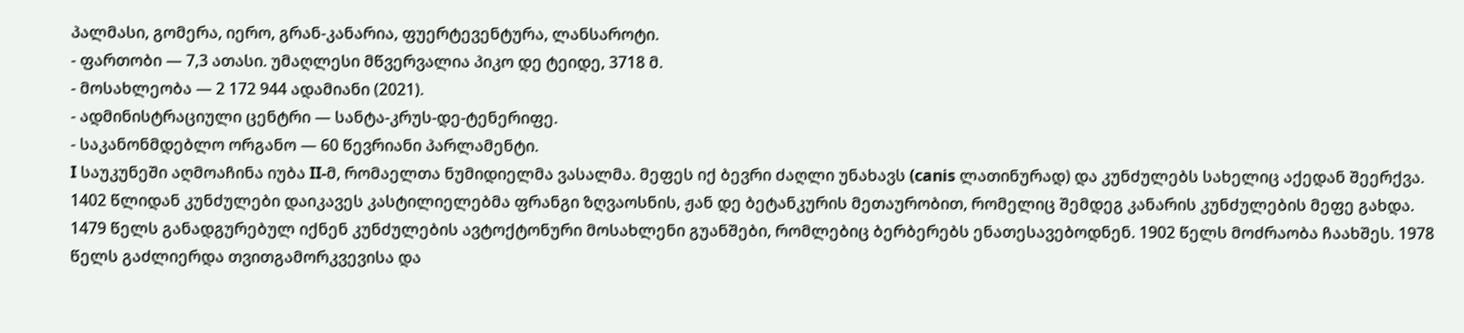პალმასი, გომერა, იერო, გრან-კანარია, ფუერტევენტურა, ლანსაროტი.
- ფართობი — 7,3 ათასი. უმაღლესი მწვერვალია პიკო დე ტეიდე, 3718 მ.
- მოსახლეობა — 2 172 944 ადამიანი (2021).
- ადმინისტრაციული ცენტრი — სანტა-კრუს-დე-ტენერიფე.
- საკანონმდებლო ორგანო — 60 წევრიანი პარლამენტი.
I საუკუნეში აღმოაჩინა იუბა II-მ, რომაელთა ნუმიდიელმა ვასალმა. მეფეს იქ ბევრი ძაღლი უნახავს (canis ლათინურად) და კუნძულებს სახელიც აქედან შეერქვა. 1402 წლიდან კუნძულები დაიკავეს კასტილიელებმა ფრანგი ზღვაოსნის, ჟან დე ბეტანკურის მეთაურობით, რომელიც შემდეგ კანარის კუნძულების მეფე გახდა. 1479 წელს განადგურებულ იქნენ კუნძულების ავტოქტონური მოსახლენი გუანშები, რომლებიც ბერბერებს ენათესავებოდნენ. 1902 წელს მოძრაობა ჩაახშეს. 1978 წელს გაძლიერდა თვითგამორკვევისა და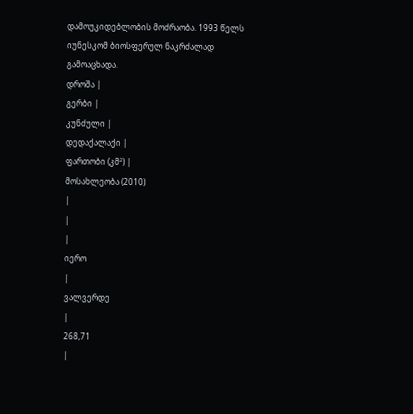დამოუკიდებლობის მოძრაობა. 1993 წელს იუნესკომ ბიოსფერულ ნაკრძალად გამოაცხადა.
დროშა |
გერბი |
კუნძული |
დედაქალაქი |
ფართობი (კმ²) |
მოსახლეობა (2010)
|
|
|
იერო
|
ვალვერდე
|
268,71
|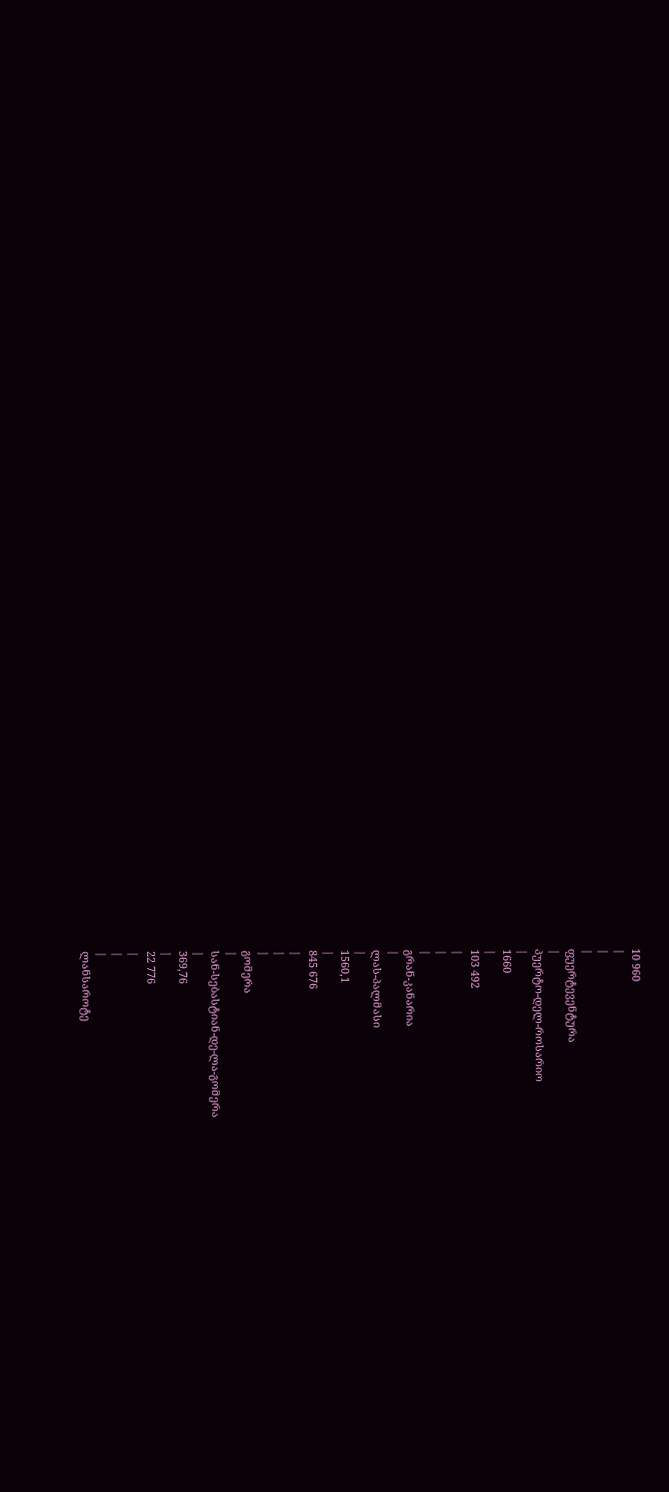10 960
|
|
|
ფუერტევენტურა
|
პუერტო-დელ-როსარიო
|
1660
|
103 492
|
|
|
გრან-კანარია
|
ლას-პალმასი
|
1560,1
|
845 676
|
|
|
გომერა
|
სან-სებასტიან-დე-ლა-გომერა
|
369,76
|
22 776
|
|
|
ლანსაროტე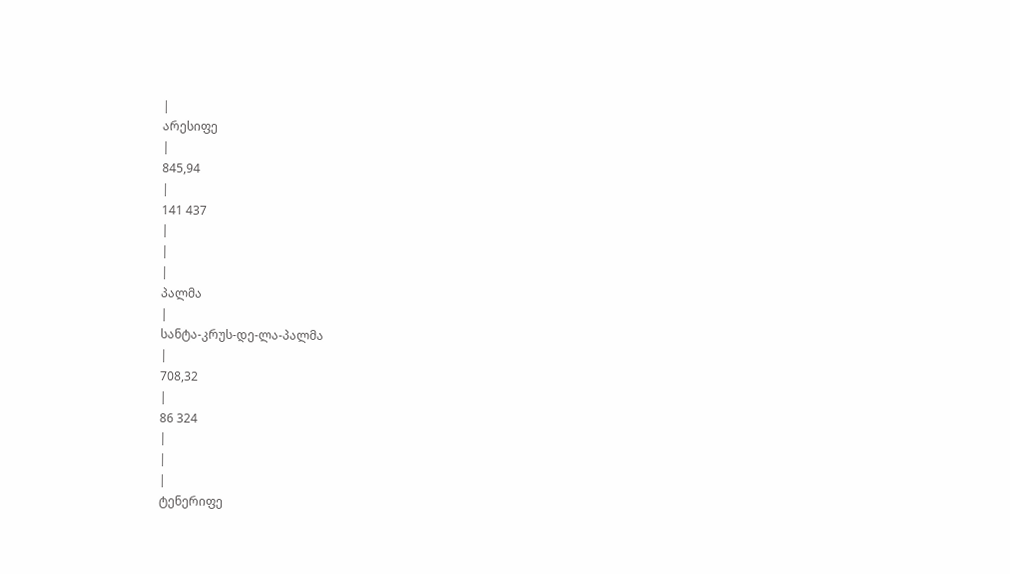|
არესიფე
|
845,94
|
141 437
|
|
|
პალმა
|
სანტა-კრუს-დე-ლა-პალმა
|
708,32
|
86 324
|
|
|
ტენერიფე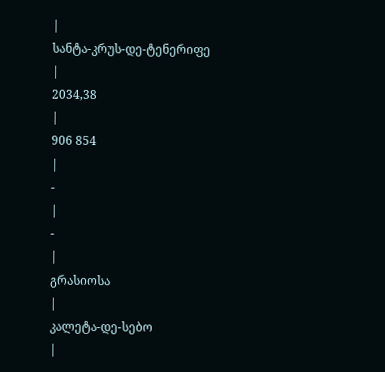|
სანტა-კრუს-დე-ტენერიფე
|
2034,38
|
906 854
|
-
|
-
|
გრასიოსა
|
კალეტა-დე-სებო
|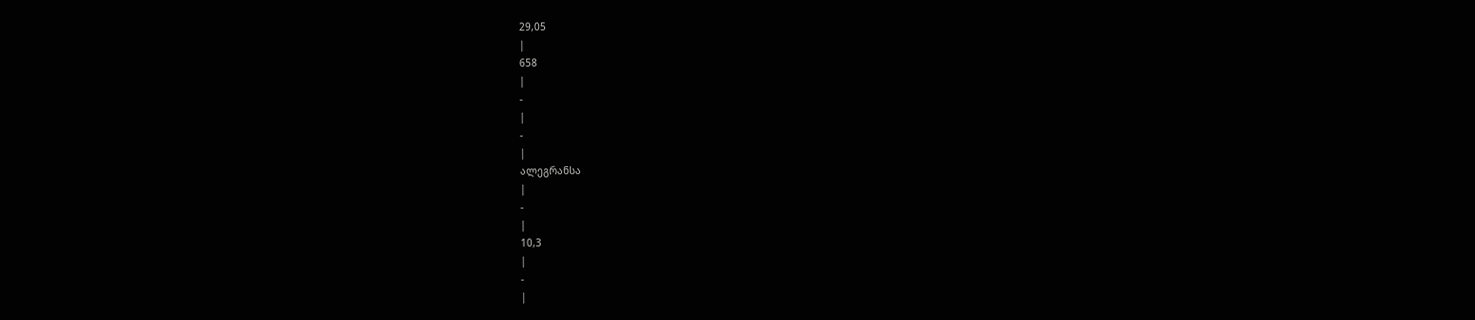29,05
|
658
|
-
|
-
|
ალეგრანსა
|
-
|
10,3
|
-
|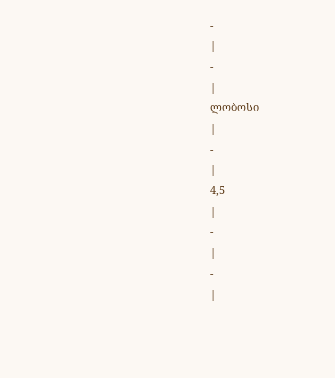-
|
-
|
ლობოსი
|
-
|
4,5
|
-
|
-
|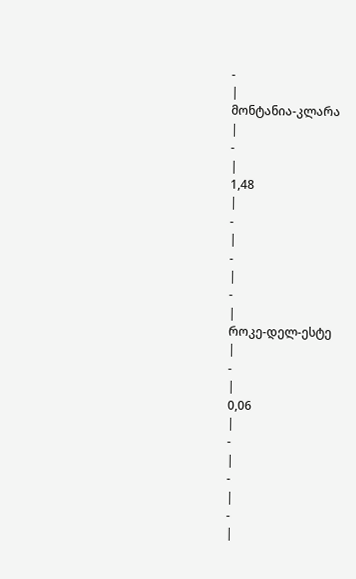-
|
მონტანია-კლარა
|
-
|
1,48
|
-
|
-
|
-
|
როკე-დელ-ესტე
|
-
|
0,06
|
-
|
-
|
-
|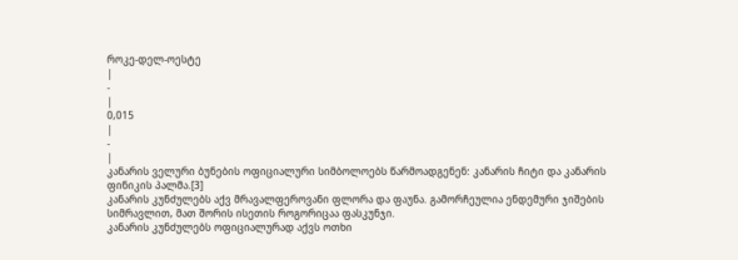როკე-დელ-ოესტე
|
-
|
0,015
|
-
|
კანარის ველური ბუნების ოფიციალური სიმბოლოებს წარმოადგენენ: კანარის ჩიტი და კანარის ფინიკის პალმა.[3]
კანარის კუნძულებს აქვ მრავალფეროვანი ფლორა და ფაუნა. გამორჩეულია ენდემური ჯიშების სიმრავლით, მათ შორის ისეთის როგორიცაა ფასკუნჯი.
კანარის კუნძულებს ოფიციალურად აქვს ოთხი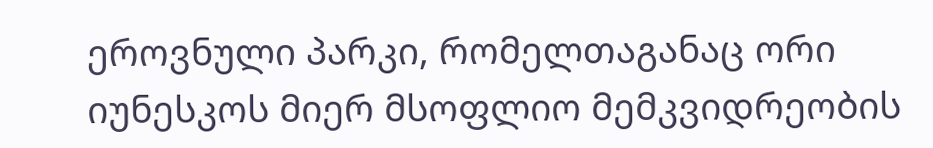ეროვნული პარკი, რომელთაგანაც ორი იუნესკოს მიერ მსოფლიო მემკვიდრეობის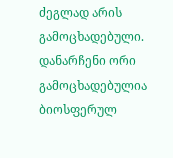ძეგლად არის გამოცხადებული. დანარჩენი ორი გამოცხადებულია ბიოსფერულ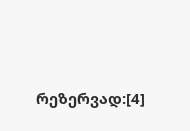რეზერვად:[4]